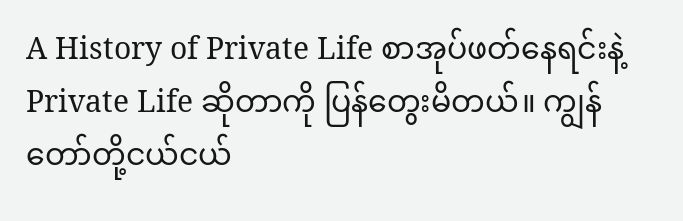A History of Private Life စာအုပ်ဖတ်နေရင်းနဲ့ Private Life ဆိုတာကို ပြန်တွေးမိတယ်။ ကျွန်တော်တို့ငယ်ငယ်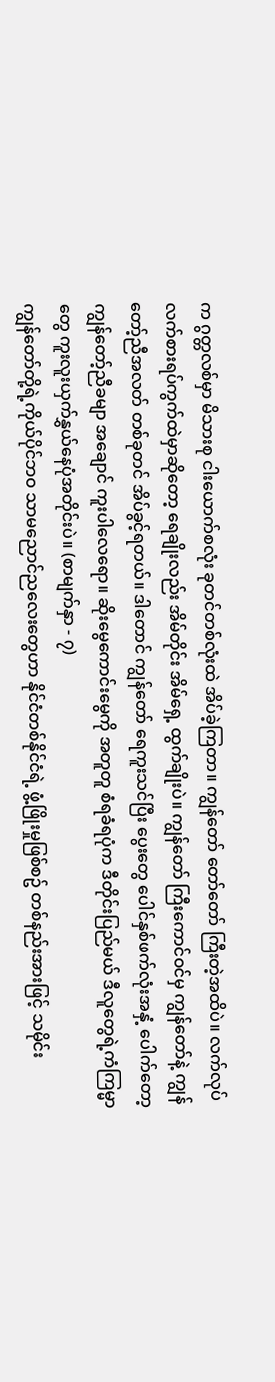က ဂွတ္တလစ်မှာ မိသားစု ငါးယောက်စလုံး ခုတင်တစ်လုံးထဲ အိပ်ခဲ့ကြတာ။ ကျွန်တော် တော်တော် ကြီးတဲ့အထိပဲ။ လက်လုပ်လက်စားရပ်ကွက်ထဲမှာဆိုတော့ ရေချိုးလည်း အိမ်တိုင်း အိမ်ရှေ့ ထွက်ချိုးပဲ။ ကျွန်တော် ကြီးကောင်ဝင်မှ ကျွန်တော်နဲ့ ကျွန်တော့်ညီအလတ် တစ်ခုတင် အိပ်ခွင့်ရတယ်။ ဒါတောင် ကျွန်တော် ရေကူးသင်ပြီး ပွေးတွေ ပေါင်နှစ်ဖက်လုံးအနှံ့ ပေါက်တော့ ကျွန်တော့်ညီခမျာ အချောင် ကူးပါလေရော။ ဆိုးမွေကောင်းမွေကို အတူတူ စံရခံရပုံက ဒီတိုင်းပြည်မယ် ဒီလူတွေရဲ့ကံကြမ္မာတွေ ကူးလူးယှက်နွှယ်နေပုံအတိုင်းပဲ။ (စာမျက်နှာ - ၇)
ကျွန်တော်တို့ရဲ့ကိုယ်ပိုင်ဘဝ သာမညောင်ညလေးတွေဟာ နိုင်ငံတစ်နိုင်ငံရဲ့ ဖွံ့ဖြိုးမှုဖြစ်စဥ် တစ်နည်းအားဖြင့် သမိုင်း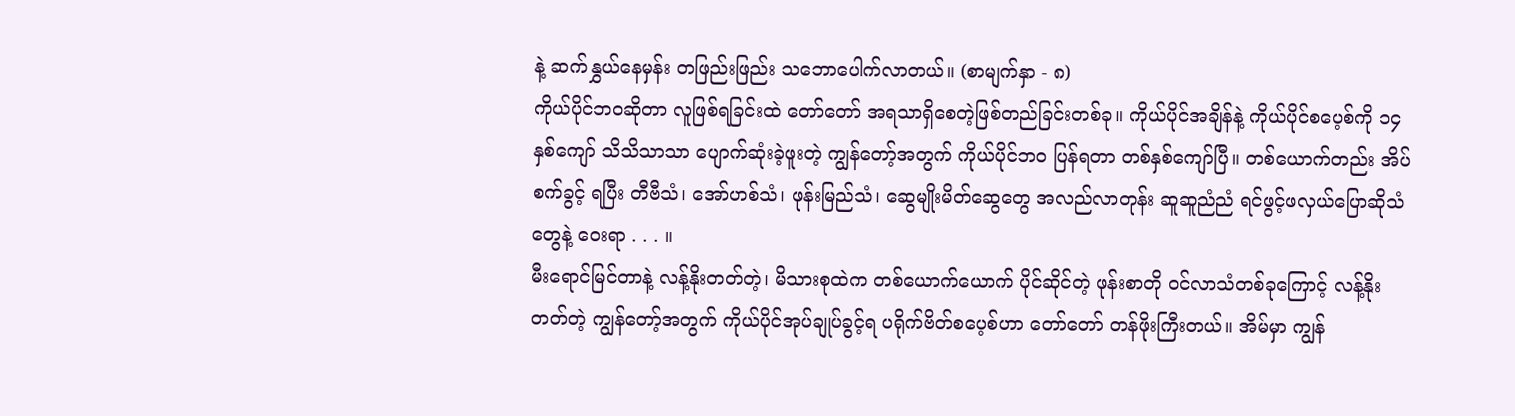နဲ့ ဆက်နွှယ်နေမှန်း တဖြည်းဖြည်း သဘောပေါက်လာတယ်။ (စာမျက်နှာ - ၈)
ကိုယ်ပိုင်ဘဝဆိုတာ လူဖြစ်ရခြင်းထဲ တော်တော် အရသာရှိစေတဲ့ဖြစ်တည်ခြင်းတစ်ခု။ ကိုယ်ပိုင်အချိန်နဲ့ ကိုယ်ပိုင်စပေ့စ်ကို ၁၄ နှစ်ကျော် သိသိသာသာ ပျောက်ဆုံးခဲ့ဖူးတဲ့ ကျွန်တော့်အတွက် ကိုယ်ပိုင်ဘဝ ပြန်ရတာ တစ်နှစ်ကျော်ပြီ။ တစ်ယောက်တည်း အိပ်စက်ခွင့် ရပြီး တီဗီသံ၊ အော်ဟစ်သံ၊ ဖုန်းမြည်သံ၊ ဆွေမျိုးမိတ်ဆွေတွေ အလည်လာတုန်း ဆူဆူညံညံ ရင်ဖွင့်ဖလှယ်ပြောဆိုသံတွေနဲ့ ဝေးရာ . . . ။
မီးရောင်မြင်တာနဲ့ လန့်နိုးတတ်တဲ့၊ မိသားစုထဲက တစ်ယောက်ယောက် ပိုင်ဆိုင်တဲ့ ဖုန်းစာတို ဝင်လာသံတစ်ခုကြောင့် လန့်နိုးတတ်တဲ့ ကျွန်တော့်အတွက် ကိုယ်ပိုင်အုပ်ချုပ်ခွင့်ရ ပရိုက်ဗိတ်စပေ့စ်ဟာ တော်တော် တန်ဖိုးကြီးတယ်။ အိမ်မှာ ကျွန်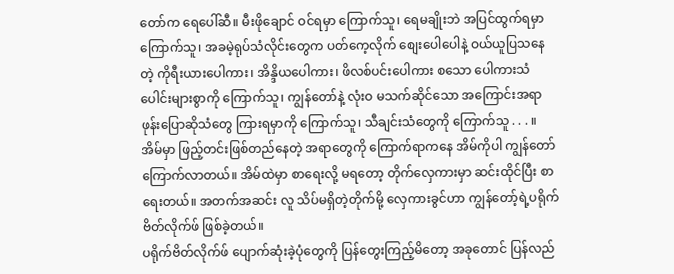တော်က ရေပေါ်ဆီ။ မီးဖိုချောင် ဝင်ရမှာ ကြောက်သူ၊ ရေမချိုးဘဲ အပြင်ထွက်ရမှာ ကြောက်သူ၊ အခမဲ့ရုပ်သံလိုင်းတွေက ပတ်ကေ့လိုက် စျေးပေါပေါနဲ့ ဝယ်ယူပြသနေတဲ့ ကိုရီးယားပေါကား၊ အိန္ဒိယပေါကား၊ ဖိလစ်ပင်းပေါကား စသော ပေါကားသံပေါင်းများစွာကို ကြောက်သူ၊ ကျွန်တော်နဲ့ လုံးဝ မသက်ဆိုင်သော အကြောင်းအရာ ဖုန်းပြောဆိုသံတွေ ကြားရမှာကို ကြောက်သူ၊ သီချင်းသံတွေကို ကြောက်သူ . . . ။ အိမ်မှာ ဖြည့်တင်းဖြစ်တည်နေတဲ့ အရာတွေကို ကြောက်ရာကနေ အိမ်ကိုပါ ကျွန်တော် ကြောက်လာတယ်။ အိမ်ထဲမှာ စာရေးလို့ မရတော့ တိုက်လှေကားမှာ ဆင်းထိုင်ပြီး စာရေးတယ်။ အတက်အဆင်း လူ သိပ်မရှိတဲ့တိုက်မို့ လှေကားခွင်ဟာ ကျွန်တော့်ရဲ့ပရိုက်ဗိတ်လိုက်ဖ် ဖြစ်ခဲ့တယ်။
ပရိုက်ဗိတ်လိုက်ဖ် ပျောက်ဆုံးခဲ့ပုံတွေကို ပြန်တွေးကြည့်မိတော့ အခုတောင် ပြန်လည်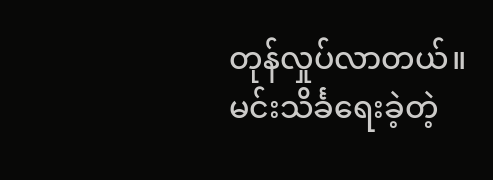တုန်လှုပ်လာတယ်။ မင်းသိင်္ခရေးခဲ့တဲ့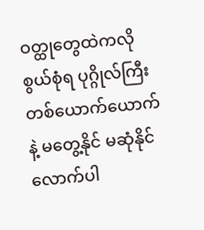ဝတ္ထုတွေထဲကလို စွယ်စုံရ ပုဂ္ဂိုလ်ကြီးတစ်ယောက်ယောက်နဲ့ မတွေ့နိုင် မဆုံနိုင်လောက်ပါ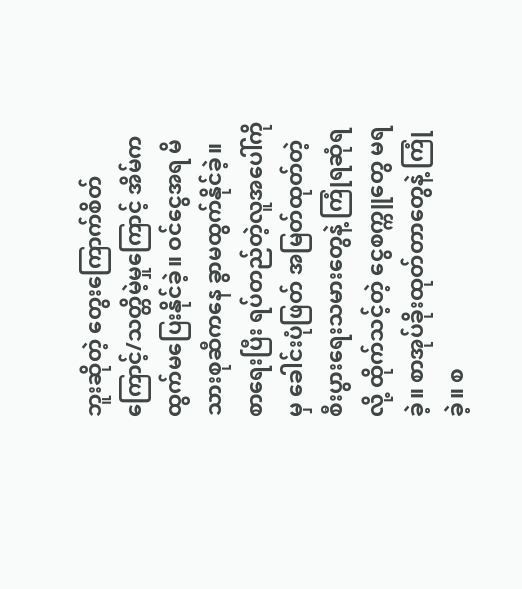ဘူးဆိုတဲ့ တွေးကြောက်စိတ်ကြောင့်/သတ္တိမဲ့မှုကြောင့် အိမ်က ထွက်မပြေးနိုင်ခဲ့။ ဝင်ငွေအရ မိသားစုဆီကနေ ခွာမထွက်နိုင်ခဲ့။ စာရေးပြီး ရပ်တည်တဲ့လူအပေါ်ကိုမှ ခေါင်းပုံဖြတ် အမြတ်ထုတ်တဲ့ စီးပွားရေးသမားတွေနဲ့ ကြုံရဆုံရလို့ ထိုက်သင့်တဲ့ ငွေစက္ကူတွေ မရခဲ့။ စာအုပ်ခိုးထုတ်တာတွေနဲ့ ကြုံခဲ့။ စ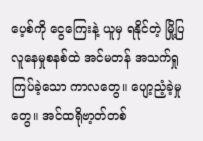ပေ့စ်ကို ငွေကြေးနဲ့ ယူမှ ရနိုင်တဲ့ မြို့ပြလူနေမှုစနစ်ထဲ အင်မတန် အသက်ရှုကြပ်ခဲ့သော ကာလတွေ။ ပျော့ညံ့ခဲ့မှုတွေ။ အင်ထရိုဗာ့တ်တစ်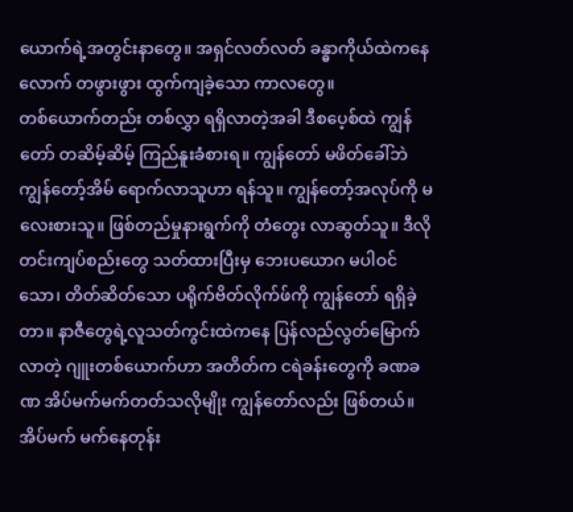ယောက်ရဲ့အတွင်းနာတွေ။ အရှင်လတ်လတ် ခန္ဓာကိုယ်ထဲကနေ လောက် တဖွားဖွား ထွက်ကျခဲ့သော ကာလတွေ။
တစ်ယောက်တည်း တစ်လွှာ ရရှိလာတဲ့အခါ ဒီစပေ့စ်ထဲ ကျွန်တော် တဆိမ့်ဆိမ့် ကြည်နူးခံစားရ။ ကျွန်တော် မဖိတ်ခေါ်ဘဲ ကျွန်တော့်အိမ် ရောက်လာသူဟာ ရန်သူ။ ကျွန်တော့်အလုပ်ကို မလေးစားသူ။ ဖြစ်တည်မှုနားရွက်ကို တံတွေး လာဆွတ်သူ။ ဒီလိုတင်းကျပ်စည်းတွေ သတ်ထားပြီးမှ ဘေးပယောဂ မပါဝင်သော၊ တိတ်ဆိတ်သော ပရိုက်ဗိတ်လိုက်ဖ်ကို ကျွန်တော် ရရှိခဲ့တာ။ နာဇီတွေရဲ့လူသတ်ကွင်းထဲကနေ ပြန်လည်လွတ်မြောက်လာတဲ့ ဂျူးတစ်ယောက်ဟာ အတိတ်က ငရဲခန်းတွေကို ခဏခဏ အိပ်မက်မက်တတ်သလိုမျိုး ကျွန်တော်လည်း ဖြစ်တယ်။ အိပ်မက် မက်နေတုန်း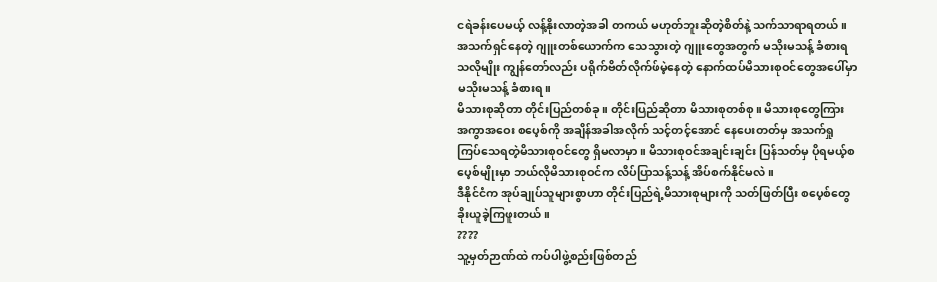ငရဲခန်းပေမယ့် လန့်နိုးလာတဲ့အခါ တကယ် မဟုတ်ဘူးဆိုတဲ့စိတ်နဲ့ သက်သာရာရတယ်။ အသက်ရှင်နေတဲ့ ဂျူးတစ်ယောက်က သေသွားတဲ့ ဂျူးတွေအတွက် မသိုးမသန့် ခံစားရသလိုမျိုး ကျွန်တော်လည်း ပရိုက်ဗိတ်လိုက်ဖ်မဲ့နေတဲ့ နောက်ထပ်မိသားစုဝင်တွေအပေါ်မှာ မသိုးမသန့် ခံစားရ။
မိသားစုဆိုတာ တိုင်းပြည်တစ်ခု။ တိုင်းပြည်ဆိုတာ မိသားစုတစ်စု။ မိသားစုတွေကြား အကွာအဝေး စပေ့စ်ကို အချိန်အခါအလိုက် သင့်တင့်အောင် နေပေးတတ်မှ အသက်ရှုကြပ်သေရတဲ့မိသားစုဝင်တွေ ရှိမလာမှာ။ မိသားစုဝင်အချင်းချင်း ပြန်သတ်မှ ပိုရမယ့်စပေ့စ်မျိုးမှာ ဘယ်လိုမိသားစုဝင်က လိပ်ပြာသန့်သန့် အိပ်စက်နိုင်မလဲ။
ဒီနိုင်ငံက အုပ်ချုပ်သူများစွာဟာ တိုင်းပြည်ရဲ့မိသားစုများကို သတ်ဖြတ်ပြီး စပေ့စ်တွေ ခိုးယူခဲ့ကြဖူးတယ်။
????
သူ့မှတ်ဉာဏ်ထဲ ကပ်ပါဖွဲ့စည်းဖြစ်တည်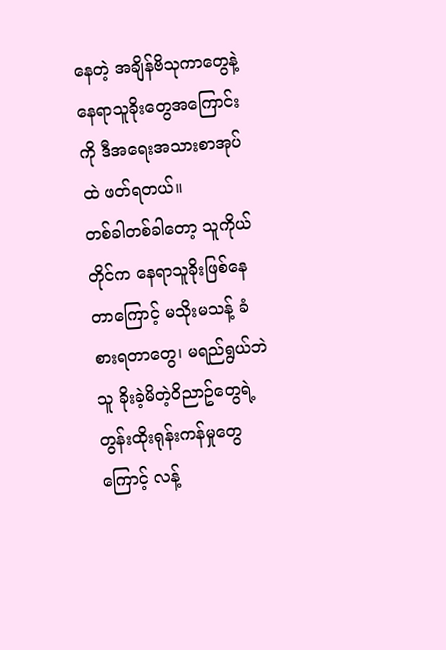နေတဲ့ အချိန်ဗိသုကာတွေနဲ့ နေရာသူခိုးတွေအကြောင်းကို ဒီအရေးအသားစာအုပ်ထဲ ဖတ်ရတယ်။
တစ်ခါတစ်ခါတော့ သူကိုယ်တိုင်က နေရာသူခိုးဖြစ်နေတာကြောင့် မသိုးမသန့် ခံစားရတာတွေ၊ မရည်ရွယ်ဘဲ သူ ခိုးခဲ့မိတဲ့ဝိညာဥ်တွေရဲ့ တွန်းထိုးရုန်းကန်မှုတွေကြောင့် လန့်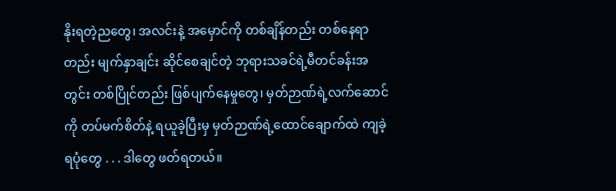နိုးရတဲ့ညတွေ၊ အလင်းနဲ့ အမှောင်ကို တစ်ချိန်တည်း တစ်နေရာတည်း မျက်နှာချင်း ဆိုင်စေချင်တဲ့ ဘုရားသခင်ရဲ့မီတင်ခန်းအတွင်း တစ်ပြိုင်တည်း ဖြစ်ပျက်နေမှုတွေ၊ မှတ်ဉာဏ်ရဲ့လက်ဆောင်ကို တပ်မက်စိတ်နဲ့ ရယူခဲ့ပြီးမှ မှတ်ဉာဏ်ရဲ့ထောင်ချောက်ထဲ ကျခဲ့ရပုံတွေ . . . ဒါတွေ ဖတ်ရတယ်။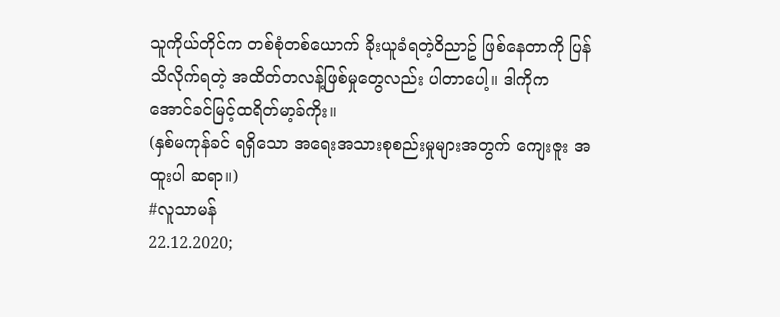သူကိုယ်တိုင်က တစ်စုံတစ်ယောက် ခိုးယူခံရတဲ့ဝိညာဥ် ဖြစ်နေတာကို ပြန်သိလိုက်ရတဲ့ အထိတ်တလန့်ဖြစ်မှုတွေလည်း ပါတာပေါ့။ ဒါကိုက အောင်ခင်မြင့်ထရိတ်မာ့ခ်ကိုး။
(နှစ်မကုန်ခင် ရရှိသော အရေးအသားစုစည်းမှုများအတွက် ကျေးဇူး အထူးပါ ဆရာ။)
#လူသာမန်
22.12.2020;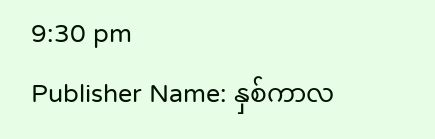9:30 pm
Publisher Name: နှစ်ကာလ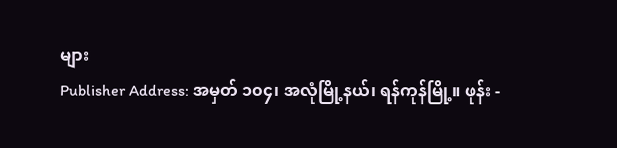များ
Publisher Address: အမှတ် ၁၀၄၊ အလုံမြို့နယ်၊ ရန်ကုန်မြို့။ ဖုန်း -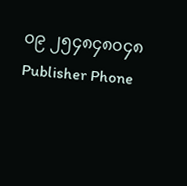၀၉ ၂၅၄၈၄၈၀၄၈
Publisher Phone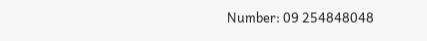Number: 09 254848048